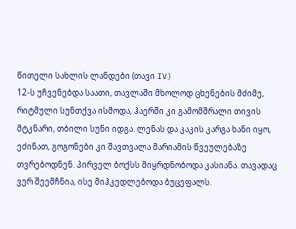წითელი სახლის ლანდები (თავი IV)
12-ს უჩვენებდა საათი, თავლაში მხოლოდ ცხენების მძიმე, რიტმული სუნთქვა ისმოდა, ჰაერში კი გამომშრალი თივის მტკნარი, თბილი სუნი იდგა. ლენას და კაკის კარგა ხანი იყო, ეძინათ, გოგონები კი შავთვალა მარიამის წვეულებაზე თვრებოდნენ. პირველ ბოქსს მიყრდნობოდა კასიანა. თავადაც ვერ შეემჩნია, ისე მიჰკედლებოდა ბუცეფალს.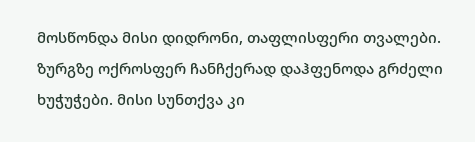მოსწონდა მისი დიდრონი, თაფლისფერი თვალები. ზურგზე ოქროსფერ ჩანჩქერად დაჰფენოდა გრძელი ხუჭუჭები. მისი სუნთქვა კი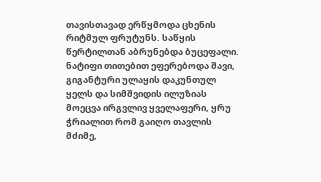თავისთავად ერწყმოდა ცხენის რიტმულ ფრუტუნს. საწყის წერტილთან აბრუნებდა ბუცეფალი. ნატიფი თითებით ეფერებოდა შავი, გიგანტური ულაყის დაკუნთულ ყელს და სიმშვიდის ილუზიას მოეცვა ირგვლივ ყველაფერი, ყრუ ჭრიალით რომ გაიღო თავლის მძიმე,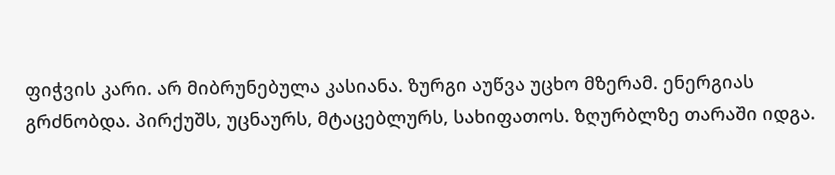ფიჭვის კარი. არ მიბრუნებულა კასიანა. ზურგი აუწვა უცხო მზერამ. ენერგიას გრძნობდა. პირქუშს, უცნაურს, მტაცებლურს, სახიფათოს. ზღურბლზე თარაში იდგა.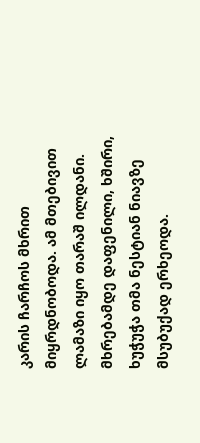კარის ჩარჩოს მხრით მიყრდნობოდა. ამ მთებივით ლამაზი იყო თარაშ ილდანი. მხრებამდე დაფენილი, ხშირი, ხუჭუჭა თმა ნესტიან ნიავზე მსუბუქად ერხეოდა.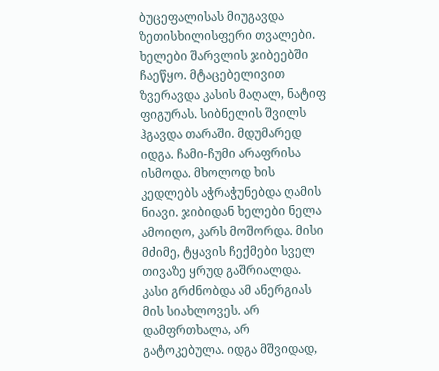ბუცეფალისას მიუგავდა ზეთისხილისფერი თვალები. ხელები შარვლის ჯიბეებში ჩაეწყო. მტაცებელივით ზვერავდა კასის მაღალ, ნატიფ ფიგურას. სიბნელის შვილს ჰგავდა თარაში. მდუმარედ იდგა. ჩამი-ჩუმი არაფრისა ისმოდა. მხოლოდ ხის კედლებს აჭრაჭუნებდა ღამის ნიავი. ჯიბიდან ხელები ნელა ამოიღო, კარს მოშორდა. მისი მძიმე, ტყავის ჩექმები სველ თივაზე ყრუდ გაშრიალდა. კასი გრძნობდა ამ ანერგიას მის სიახლოვეს. არ დამფრთხალა, არ გატოკებულა. იდგა მშვიდად,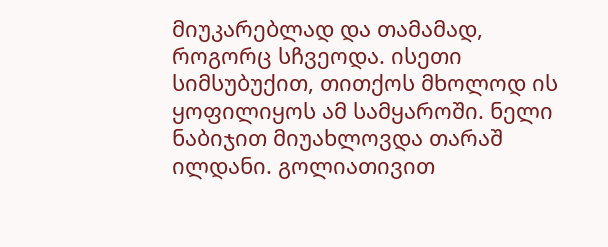მიუკარებლად და თამამად, როგორც სჩვეოდა. ისეთი სიმსუბუქით, თითქოს მხოლოდ ის ყოფილიყოს ამ სამყაროში. ნელი ნაბიჯით მიუახლოვდა თარაშ ილდანი. გოლიათივით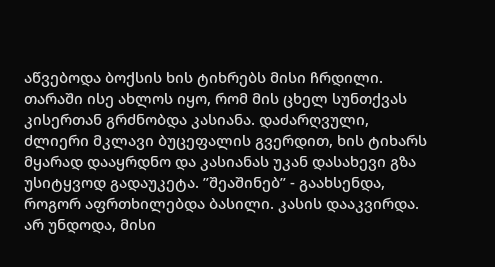აწვებოდა ბოქსის ხის ტიხრებს მისი ჩრდილი. თარაში ისე ახლოს იყო, რომ მის ცხელ სუნთქვას კისერთან გრძნობდა კასიანა. დაძარღვული, ძლიერი მკლავი ბუცეფალის გვერდით, ხის ტიხარს მყარად დააყრდნო და კასიანას უკან დასახევი გზა უსიტყვოდ გადაუკეტა. ”შეაშინებ” - გაახსენდა, როგორ აფრთხილებდა ბასილი. კასის დააკვირდა. არ უნდოდა, მისი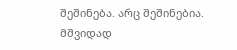შეშინება. არც შეშინებია. მშვიდად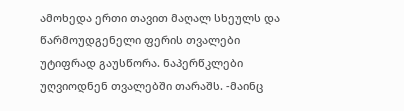ამოხედა ერთი თავით მაღალ სხეულს და წარმოუდგენელი ფერის თვალები უტიფრად გაუსწორა. ნაპერწკლები უღვიოდნენ თვალებში თარაშს. -მაინც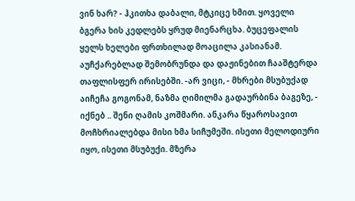ვინ ხარ? - ჰკითხა დაბალი, მტკიცე ხმით. ყოველი ბგერა ხის კედლებს ყრუდ მიენარცხა. ბუცეფალის ყელს ხელები ფრთხილად მოაცილა კასიანამ. აუჩქარებლად შემობრუნდა და დაჟინებით ჩააშტერდა თაფლისფერ ირისებში. -არ ვიცი, - მხრები მსუბუქად აიჩეჩა გოგონამ, ნაზმა ღიმილმა გადაურბინა ბაგეზე, - იქნებ .. შენი ღამის კოშმარი. ანკარა წყაროსავით მოჩხრიალებდა მისი ხმა სიჩუმეში. ისეთი მელოდიური იყო, ისეთი მსუბუქი. მზერა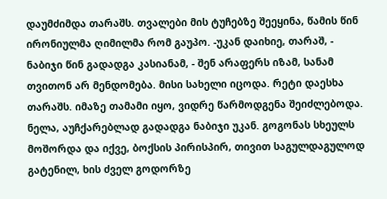დაუმძიმდა თარაშს. თვალები მის ტუჩებზე შეეყინა, წამის წინ ირონიულმა ღიმილმა რომ გაუპო. -უკან დაიხიე, თარაშ, - ნაბიჯი წინ გადადგა კასიანამ, - შენ არაფერს იზამ, სანამ თვითონ არ მენდომება. მისი სახელი იცოდა. რეტი დაესხა თარაშს. იმაზე თამამი იყო, ვიდრე წარმოდგენა შეიძლებოდა. ნელა, აუჩქარებლად გადადგა ნაბიჯი უკან. გოგონას სხეულს მოშორდა და იქვე, ბოქსის პირისპირ, თივით საგულდაგულოდ გატენილ, ხის ძველ გოდორზე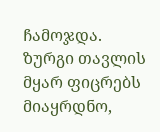ჩამოჯდა. ზურგი თავლის მყარ ფიცრებს მიაყრდნო,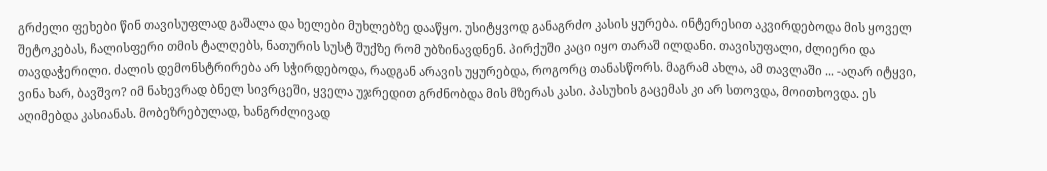გრძელი ფეხები წინ თავისუფლად გაშალა და ხელები მუხლებზე დააწყო. უსიტყვოდ განაგრძო კასის ყურება. ინტერესით აკვირდებოდა მის ყოველ შეტოკებას, ჩალისფერი თმის ტალღებს, ნათურის სუსტ შუქზე რომ უბზინავდნენ. პირქუში კაცი იყო თარაშ ილდანი. თავისუფალი, ძლიერი და თავდაჭერილი. ძალის დემონსტრირება არ სჭირდებოდა, რადგან არავის უყურებდა, როგორც თანასწორს. მაგრამ ახლა, ამ თავლაში ... -აღარ იტყვი, ვინა ხარ, ბავშვო? იმ ნახევრად ბნელ სივრცეში, ყველა უჯრედით გრძნობდა მის მზერას კასი. პასუხის გაცემას კი არ სთოვდა, მოითხოვდა. ეს აღიმებდა კასიანას. მობეზრებულად, ხანგრძლივად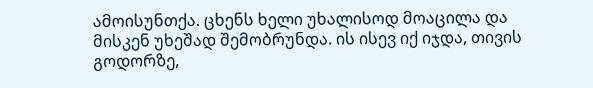ამოისუნთქა. ცხენს ხელი უხალისოდ მოაცილა და მისკენ უხეშად შემობრუნდა. ის ისევ იქ იჯდა, თივის გოდორზე,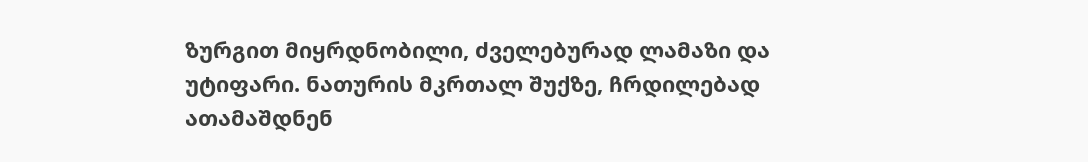ზურგით მიყრდნობილი, ძველებურად ლამაზი და უტიფარი. ნათურის მკრთალ შუქზე, ჩრდილებად ათამაშდნენ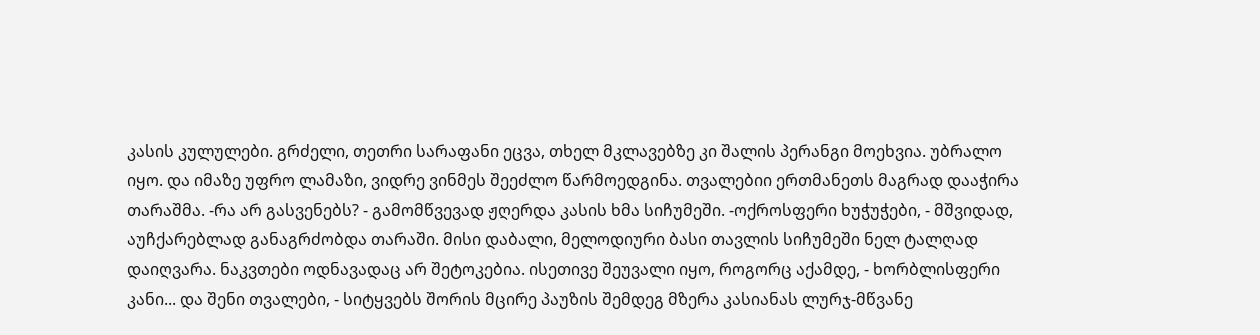კასის კულულები. გრძელი, თეთრი სარაფანი ეცვა, თხელ მკლავებზე კი შალის პერანგი მოეხვია. უბრალო იყო. და იმაზე უფრო ლამაზი, ვიდრე ვინმეს შეეძლო წარმოედგინა. თვალებიი ერთმანეთს მაგრად დააჭირა თარაშმა. -რა არ გასვენებს? - გამომწვევად ჟღერდა კასის ხმა სიჩუმეში. -ოქროსფერი ხუჭუჭები, - მშვიდად, აუჩქარებლად განაგრძობდა თარაში. მისი დაბალი, მელოდიური ბასი თავლის სიჩუმეში ნელ ტალღად დაიღვარა. ნაკვთები ოდნავადაც არ შეტოკებია. ისეთივე შეუვალი იყო, როგორც აქამდე, - ხორბლისფერი კანი... და შენი თვალები, - სიტყვებს შორის მცირე პაუზის შემდეგ მზერა კასიანას ლურჯ-მწვანე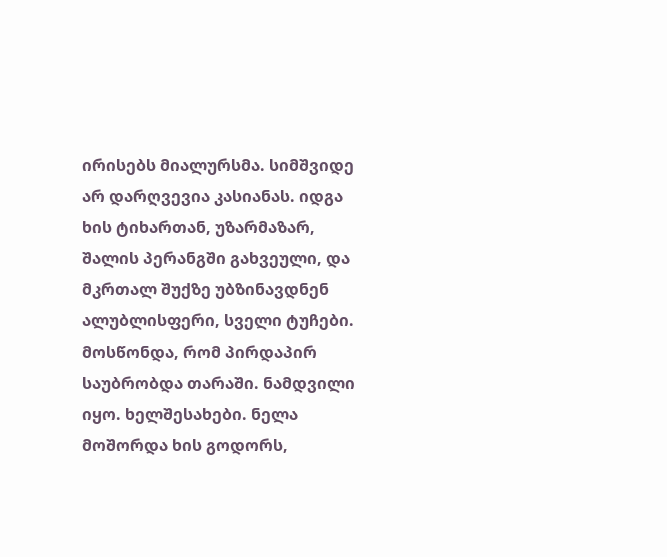ირისებს მიალურსმა. სიმშვიდე არ დარღვევია კასიანას. იდგა ხის ტიხართან, უზარმაზარ, შალის პერანგში გახვეული, და მკრთალ შუქზე უბზინავდნენ ალუბლისფერი, სველი ტუჩები. მოსწონდა, რომ პირდაპირ საუბრობდა თარაში. ნამდვილი იყო. ხელშესახები. ნელა მოშორდა ხის გოდორს,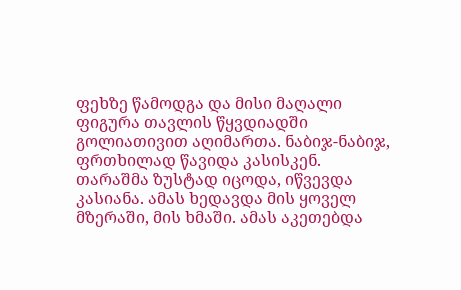ფეხზე წამოდგა და მისი მაღალი ფიგურა თავლის წყვდიადში გოლიათივით აღიმართა. ნაბიჯ-ნაბიჯ, ფრთხილად წავიდა კასისკენ. თარაშმა ზუსტად იცოდა, იწვევდა კასიანა. ამას ხედავდა მის ყოველ მზერაში, მის ხმაში. ამას აკეთებდა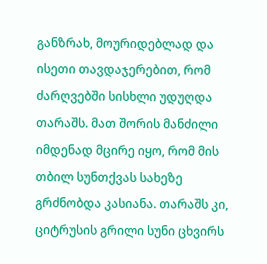განზრახ, მოურიდებლად და ისეთი თავდაჯერებით, რომ ძარღვებში სისხლი უდუღდა თარაშს. მათ შორის მანძილი იმდენად მცირე იყო, რომ მის თბილ სუნთქვას სახეზე გრძნობდა კასიანა. თარაშს კი, ციტრუსის გრილი სუნი ცხვირს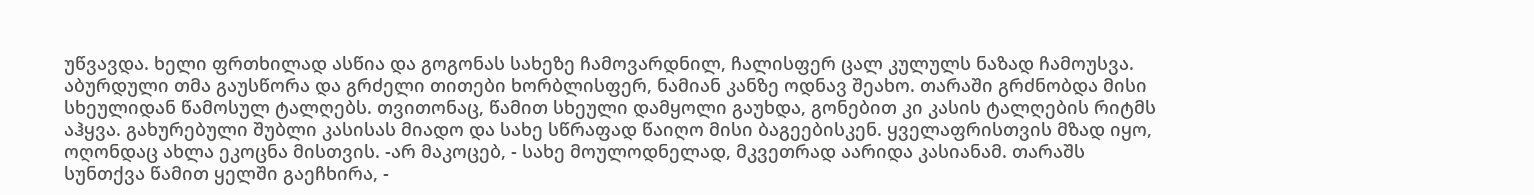უწვავდა. ხელი ფრთხილად ასწია და გოგონას სახეზე ჩამოვარდნილ, ჩალისფერ ცალ კულულს ნაზად ჩამოუსვა. აბურდული თმა გაუსწორა და გრძელი თითები ხორბლისფერ, ნამიან კანზე ოდნავ შეახო. თარაში გრძნობდა მისი სხეულიდან წამოსულ ტალღებს. თვითონაც, წამით სხეული დამყოლი გაუხდა, გონებით კი კასის ტალღების რიტმს აჰყვა. გახურებული შუბლი კასისას მიადო და სახე სწრაფად წაიღო მისი ბაგეებისკენ. ყველაფრისთვის მზად იყო, ოღონდაც ახლა ეკოცნა მისთვის. -არ მაკოცებ, - სახე მოულოდნელად, მკვეთრად აარიდა კასიანამ. თარაშს სუნთქვა წამით ყელში გაეჩხირა, -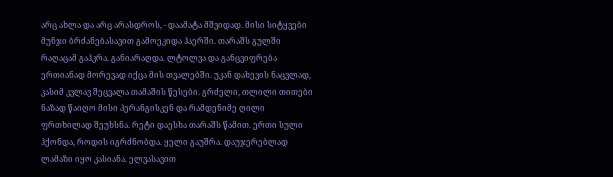არც ახლა და არც არასდროს, - დაამატა მშვიდად. მისი სიტყვები მუნჯი ბრძანებასავით გამოეკიდა ჰაერში. თარაშს გულში რაღაცამ გაჰკრა. განიარაღდა. ლტოლვა და განცვიფრება ერთიანად მორევად იქცა მის თვალებში. უკან დახევის ნაცვლად, კასიმ კვლავ შეცვალა თამაშის წესები. გრძელი, თლილი თითები ნაზად წაიღო მისი პერანგისკენ და რამდენიმე ღილი ფრთხილად შეუხსნა. რეტი დაესხა თარაშს წამით. ერთი სული ჰქონდა, როდის იგრძნობდა. ყელი გაუშრა. დაუჯერებლად ლამაზი იყო კასიანა. ელვასავით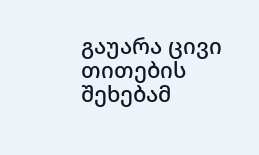გაუარა ცივი თითების შეხებამ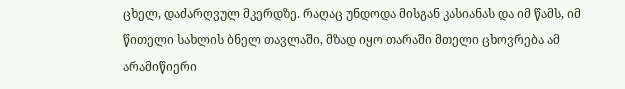ცხელ, დაძარღვულ მკერდზე. რაღაც უნდოდა მისგან კასიანას და იმ წამს, იმ წითელი სახლის ბნელ თავლაში, მზად იყო თარაში მთელი ცხოვრება ამ არამიწიერი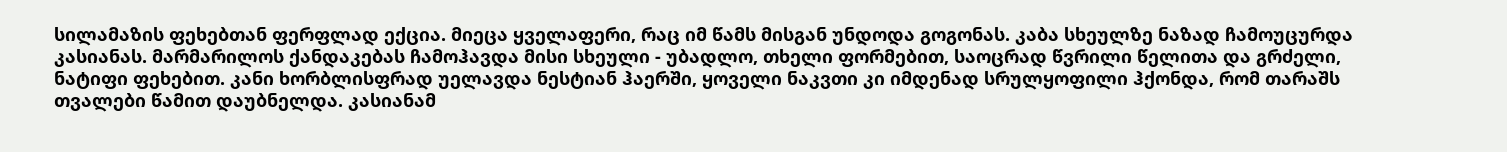სილამაზის ფეხებთან ფერფლად ექცია. მიეცა ყველაფერი, რაც იმ წამს მისგან უნდოდა გოგონას. კაბა სხეულზე ნაზად ჩამოუცურდა კასიანას. მარმარილოს ქანდაკებას ჩამოჰავდა მისი სხეული - უბადლო, თხელი ფორმებით, საოცრად წვრილი წელითა და გრძელი, ნატიფი ფეხებით. კანი ხორბლისფრად უელავდა ნესტიან ჰაერში, ყოველი ნაკვთი კი იმდენად სრულყოფილი ჰქონდა, რომ თარაშს თვალები წამით დაუბნელდა. კასიანამ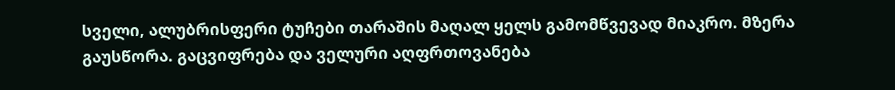სველი, ალუბრისფერი ტუჩები თარაშის მაღალ ყელს გამომწვევად მიაკრო. მზერა გაუსწორა. გაცვიფრება და ველური აღფრთოვანება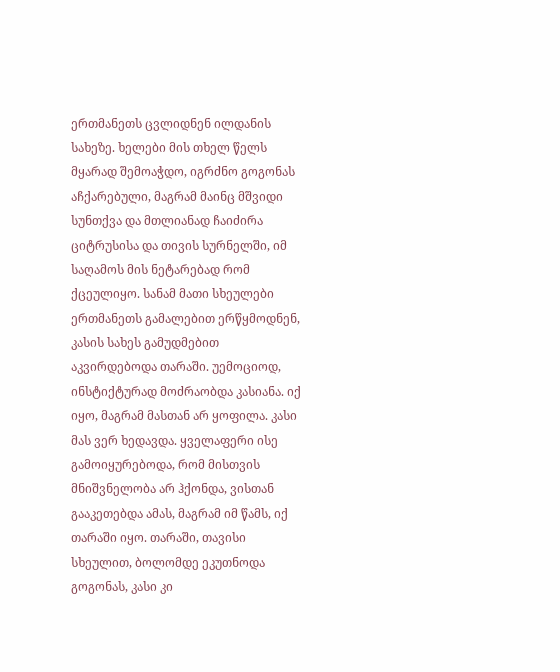ერთმანეთს ცვლიდნენ ილდანის სახეზე. ხელები მის თხელ წელს მყარად შემოაჭდო, იგრძნო გოგონას აჩქარებული, მაგრამ მაინც მშვიდი სუნთქვა და მთლიანად ჩაიძირა ციტრუსისა და თივის სურნელში, იმ საღამოს მის ნეტარებად რომ ქცეულიყო. სანამ მათი სხეულები ერთმანეთს გამალებით ერწყმოდნენ, კასის სახეს გამუდმებით აკვირდებოდა თარაში. უემოციოდ, ინსტიქტურად მოძრაობდა კასიანა. იქ იყო, მაგრამ მასთან არ ყოფილა. კასი მას ვერ ხედავდა. ყველაფერი ისე გამოიყურებოდა, რომ მისთვის მნიშვნელობა არ ჰქონდა, ვისთან გააკეთებდა ამას, მაგრამ იმ წამს, იქ თარაში იყო. თარაში, თავისი სხეულით, ბოლომდე ეკუთნოდა გოგონას, კასი კი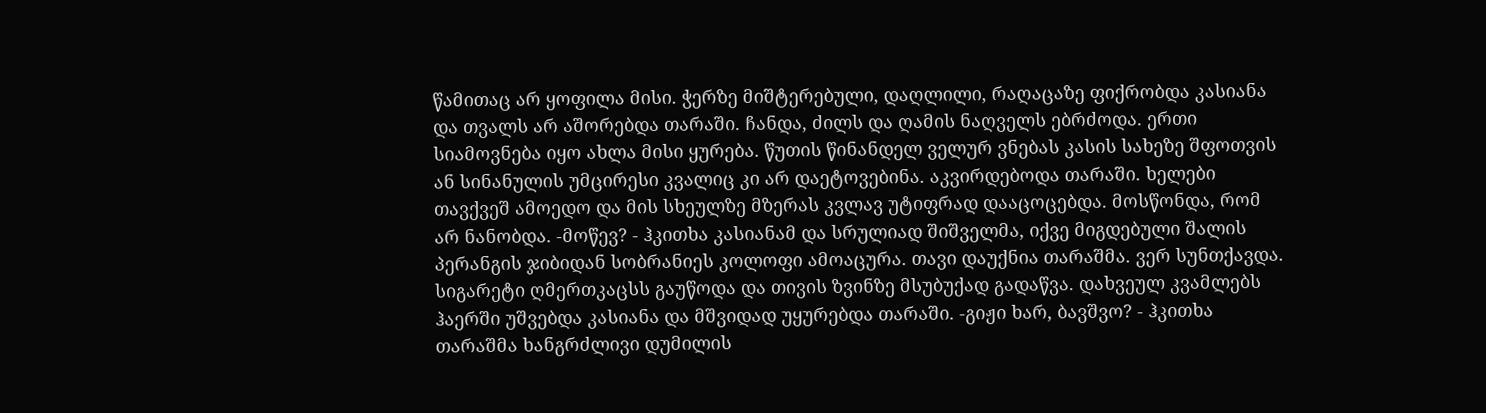წამითაც არ ყოფილა მისი. ჭერზე მიშტერებული, დაღლილი, რაღაცაზე ფიქრობდა კასიანა და თვალს არ აშორებდა თარაში. ჩანდა, ძილს და ღამის ნაღველს ებრძოდა. ერთი სიამოვნება იყო ახლა მისი ყურება. წუთის წინანდელ ველურ ვნებას კასის სახეზე შფოთვის ან სინანულის უმცირესი კვალიც კი არ დაეტოვებინა. აკვირდებოდა თარაში. ხელები თავქვეშ ამოედო და მის სხეულზე მზერას კვლავ უტიფრად დააცოცებდა. მოსწონდა, რომ არ ნანობდა. -მოწევ? - ჰკითხა კასიანამ და სრულიად შიშველმა, იქვე მიგდებული შალის პერანგის ჯიბიდან სობრანიეს კოლოფი ამოაცურა. თავი დაუქნია თარაშმა. ვერ სუნთქავდა. სიგარეტი ღმერთკაცსს გაუწოდა და თივის ზვინზე მსუბუქად გადაწვა. დახვეულ კვამლებს ჰაერში უშვებდა კასიანა და მშვიდად უყურებდა თარაში. -გიჟი ხარ, ბავშვო? - ჰკითხა თარაშმა ხანგრძლივი დუმილის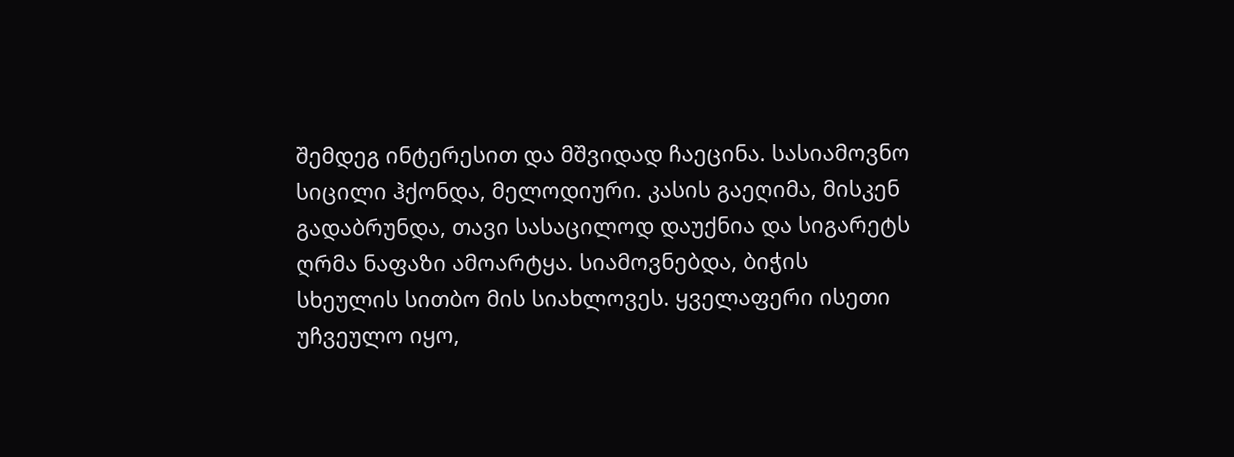შემდეგ ინტერესით და მშვიდად ჩაეცინა. სასიამოვნო სიცილი ჰქონდა, მელოდიური. კასის გაეღიმა, მისკენ გადაბრუნდა, თავი სასაცილოდ დაუქნია და სიგარეტს ღრმა ნაფაზი ამოარტყა. სიამოვნებდა, ბიჭის სხეულის სითბო მის სიახლოვეს. ყველაფერი ისეთი უჩვეულო იყო,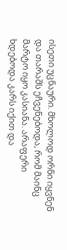ისეთი უცნაური. მხოლოდ ორნი იყვნენ და თარაშს ეჩვენებოდა, რომ მაინც მარტო იყო კასიანა. არაფერი ხდებოდა კარს იქით და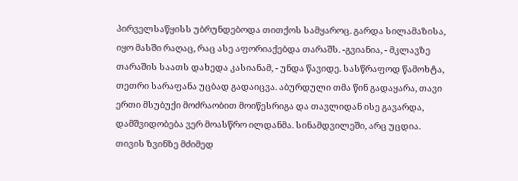პირველსაწყისს უბრუნდებოდა თითქოს სამყაროც. გარდა სილამაზისა, იყო მასში რაღაც, რაც ასე აფორიაქებდა თარაშს. -გვიანია, - მკლავზე თარაშის საათს დახედა კასიანამ, - უნდა წავიდე. სასწრაფოდ წამოხტა, თეთრი სარაფანა უცბად გადაიცვა. აბურდული თმა წინ გადაყარა, თავი ერთი მსუბუქი მოძრაობით მოიწესრიგა და თავლიდან ისე გავარდა, დამშვიდობება ვერ მოასწრო ილდანმა. სინამდვილეში, არც უცდია. თივის ზვინზე მძიმედ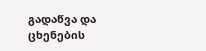გადაწვა და ცხენების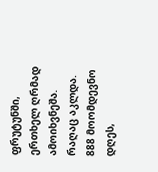ფრუტუნში, ერთხელ ღრმად ამოიხვნეშა. რაღაც აკლდა. 888 მოომდევნო დღეს,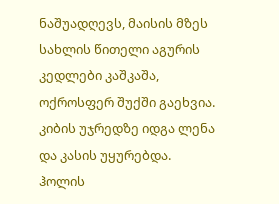ნაშუადღევს, მაისის მზეს სახლის წითელი აგურის კედლები კაშკაშა, ოქროსფერ შუქში გაეხვია. კიბის უჯრედზე იდგა ლენა და კასის უყურებდა. ჰოლის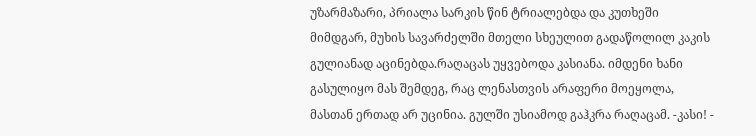უზარმაზარი, პრიალა სარკის წინ ტრიალებდა და კუთხეში მიმდგარ, მუხის სავარძელში მთელი სხეულით გადაწოლილ კაკის გულიანად აცინებდა.რაღაცას უყვებოდა კასიანა. იმდენი ხანი გასულიყო მას შემდეგ, რაც ლენასთვის არაფერი მოეყოლა, მასთან ერთად არ უცინია. გულში უსიამოდ გაჰკრა რაღაცამ. -კასი! -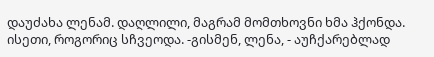დაუძახა ლენამ. დაღლილი, მაგრამ მომთხოვნი ხმა ჰქონდა. ისეთი, როგორიც სჩვეოდა. -გისმენ, ლენა, - აუჩქარებლად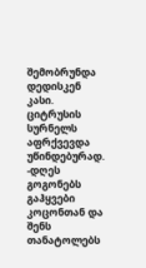შემობრუნდა დედისკენ კასი. ციტრუსის სურნელს აფრქვევდა უწინდებურად. -დღეს გოგონებს გაჰყვები კოცონთან და შენს თანატოლებს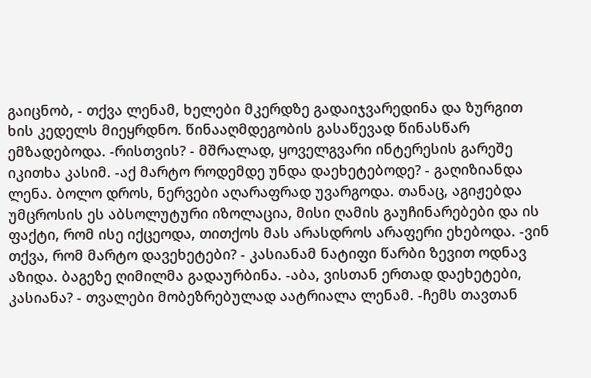გაიცნობ, - თქვა ლენამ, ხელები მკერდზე გადაიჯვარედინა და ზურგით ხის კედელს მიეყრდნო. წინააღმდეგობის გასაწევად წინასწარ ემზადებოდა. -რისთვის? - მშრალად, ყოველგვარი ინტერესის გარეშე იკითხა კასიმ. -აქ მარტო როდემდე უნდა დაეხეტებოდე? - გაღიზიანდა ლენა. ბოლო დროს, ნერვები აღარაფრად უვარგოდა. თანაც, აგიჟებდა უმცროსის ეს აბსოლუტური იზოლაცია, მისი ღამის გაუჩინარებები და ის ფაქტი, რომ ისე იქცეოდა, თითქოს მას არასდროს არაფერი ეხებოდა. -ვინ თქვა, რომ მარტო დავეხეტები? - კასიანამ ნატიფი წარბი ზევით ოდნავ აზიდა. ბაგეზე ღიმილმა გადაურბინა. -აბა, ვისთან ერთად დაეხეტები, კასიანა? - თვალები მობეზრებულად აატრიალა ლენამ. -ჩემს თავთან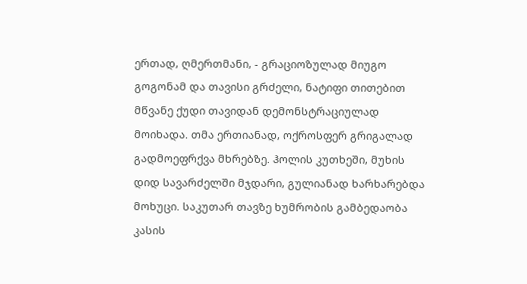ერთად, ღმერთმანი, - გრაციოზულად მიუგო გოგონამ და თავისი გრძელი, ნატიფი თითებით მწვანე ქუდი თავიდან დემონსტრაციულად მოიხადა. თმა ერთიანად, ოქროსფერ გრიგალად გადმოეფრქვა მხრებზე. ჰოლის კუთხეში, მუხის დიდ სავარძელში მჯდარი, გულიანად ხარხარებდა მოხუცი. საკუთარ თავზე ხუმრობის გამბედაობა კასის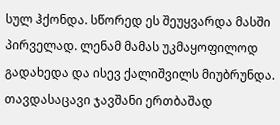სულ ჰქონდა. სწორედ ეს შეუყვარდა მასში პირველად. ლენამ მამას უკმაყოფილოდ გადახედა და ისევ ქალიშვილს მიუბრუნდა. თავდასაცავი ჯავშანი ერთბაშად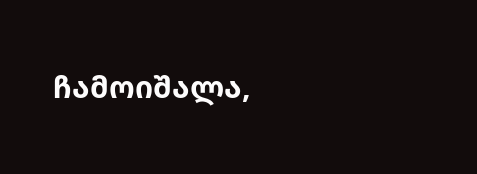ჩამოიშალა,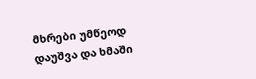მხრები უმწეოდ დაუშვა და ხმაში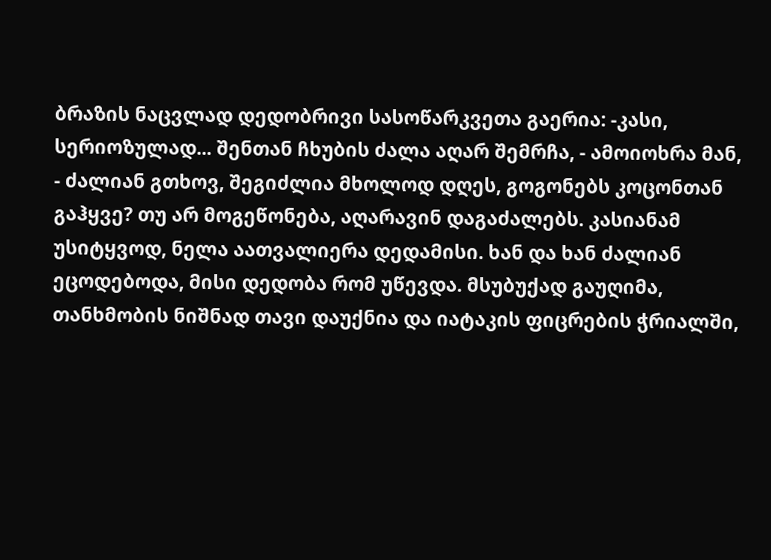ბრაზის ნაცვლად დედობრივი სასოწარკვეთა გაერია: -კასი, სერიოზულად... შენთან ჩხუბის ძალა აღარ შემრჩა, - ამოიოხრა მან, - ძალიან გთხოვ, შეგიძლია მხოლოდ დღეს, გოგონებს კოცონთან გაჰყვე? თუ არ მოგეწონება, აღარავინ დაგაძალებს. კასიანამ უსიტყვოდ, ნელა აათვალიერა დედამისი. ხან და ხან ძალიან ეცოდებოდა, მისი დედობა რომ უწევდა. მსუბუქად გაუღიმა, თანხმობის ნიშნად თავი დაუქნია და იატაკის ფიცრების ჭრიალში,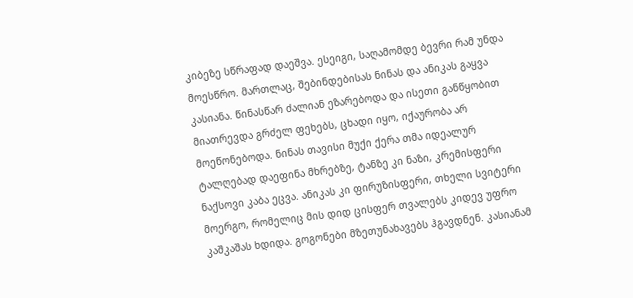კიბეზე სწრაფად დაეშვა. ესეიგი, საღამომდე ბევრი რამ უნდა მოესწრო. მართლაც, შებინდებისას ნინას და ანიკას გაყვა კასიანა. წინასწარ ძალიან ეზარებოდა და ისეთი განწყობით მიათრევდა გრძელ ფეხებს, ცხადი იყო, იქაურობა არ მოეწონებოდა. ნინას თავისი მუქი ქერა თმა იდეალურ ტალღებად დაეფინა მხრებზე, ტანზე კი ნაზი, კრემისფერი ნაქსოვი კაბა ეცვა. ანიკას კი ფირუზისფერი, თხელი სვიტერი მოერგო, რომელიც მის დიდ ცისფერ თვალებს კიდევ უფრო კაშკაშას ხდიდა. გოგონები მზეთუნახავებს ჰგავდნენ. კასიანამ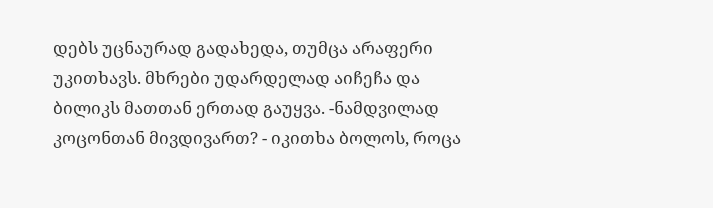დებს უცნაურად გადახედა, თუმცა არაფერი უკითხავს. მხრები უდარდელად აიჩეჩა და ბილიკს მათთან ერთად გაუყვა. -ნამდვილად კოცონთან მივდივართ? - იკითხა ბოლოს, როცა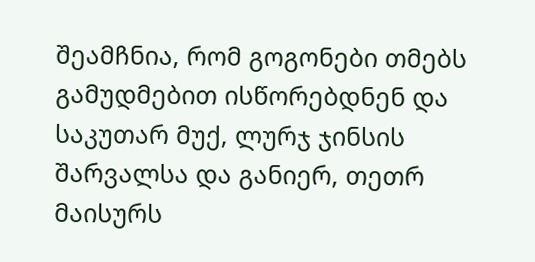შეამჩნია, რომ გოგონები თმებს გამუდმებით ისწორებდნენ და საკუთარ მუქ, ლურჯ ჯინსის შარვალსა და განიერ, თეთრ მაისურს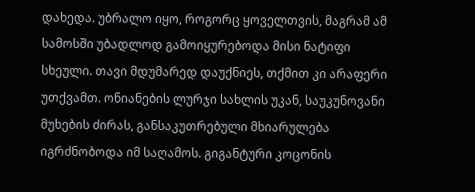დახედა. უბრალო იყო, როგორც ყოველთვის, მაგრამ ამ სამოსში უბადლოდ გამოიყურებოდა მისი ნატიფი სხეული. თავი მდუმარედ დაუქნიეს, თქმით კი არაფერი უთქვამთ. ონიანების ლურჯი სახლის უკან, საუკუნოვანი მუხების ძირას, განსაკუთრებული მხიარულება იგრძნობოდა იმ საღამოს. გიგანტური კოცონის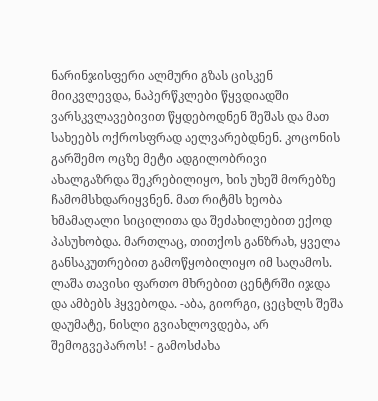ნარინჯისფერი ალმური გზას ცისკენ მიიკვლევდა, ნაპერწკლები წყვდიადში ვარსკვლავებივით წყდებოდნენ შეშას და მათ სახეებს ოქროსფრად აელვარებდნენ. კოცონის გარშემო ოცზე მეტი ადგილობრივი ახალგაზრდა შეკრებილიყო, ხის უხეშ მორებზე ჩამომსხდარიყვნენ. მათ რიტმს ხეობა ხმამაღალი სიცილითა და შეძახილებით ექოდ პასუხობდა. მართლაც, თითქოს განზრახ, ყველა განსაკუთრებით გამოწყობილიყო იმ საღამოს. ლაშა თავისი ფართო მხრებით ცენტრში იჯდა და ამბებს ჰყვებოდა. -აბა, გიორგი, ცეცხლს შეშა დაუმატე, ნისლი გვიახლოვდება, არ შემოგვეპაროს! - გამოსძახა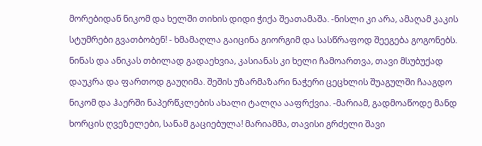მორებიდან ნიკომ და ხელში თიხის დიდი ჭიქა შეათამაშა. -ნისლი კი არა, ამაღამ კაკის სტუმრები გვათბობენ! - ხმამაღლა გაიცინა გიორგიმ და სასწრაფოდ შეეგება გოგონებს. ნინას და ანიკას თბილად გადაეხვია, კასიანას კი ხელი ჩამოართვა, თავი მსუბუქად დაუკრა და ფართოდ გაუღიმა. შეშის უზარმაზარი ნაჭერი ცეცხლის შუაგულში ჩააგდო ნიკომ და ჰაერში ნაპერწკლების ახალი ტალღა ააფრქვია. -მარიამ, გადმოაწოდე მანდ ხორცის ღვეზელები, სანამ გაციებულა! მარიამმა, თავისი გრძელი შავი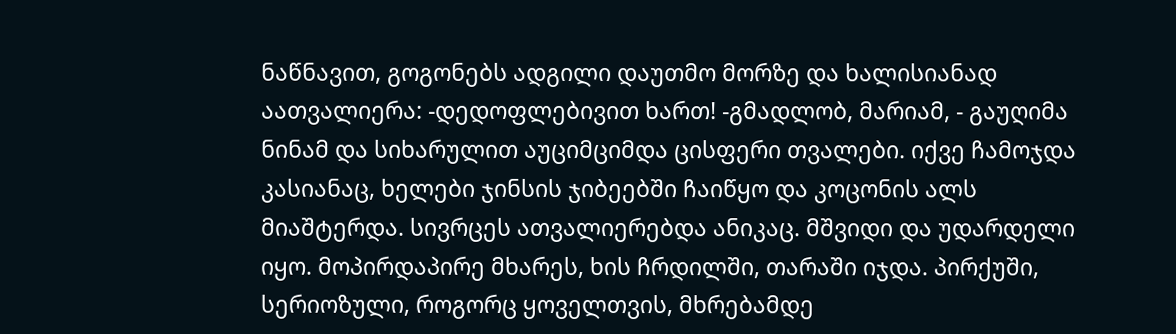ნაწნავით, გოგონებს ადგილი დაუთმო მორზე და ხალისიანად აათვალიერა: -დედოფლებივით ხართ! -გმადლობ, მარიამ, - გაუღიმა ნინამ და სიხარულით აუციმციმდა ცისფერი თვალები. იქვე ჩამოჯდა კასიანაც, ხელები ჯინსის ჯიბეებში ჩაიწყო და კოცონის ალს მიაშტერდა. სივრცეს ათვალიერებდა ანიკაც. მშვიდი და უდარდელი იყო. მოპირდაპირე მხარეს, ხის ჩრდილში, თარაში იჯდა. პირქუში, სერიოზული, როგორც ყოველთვის, მხრებამდე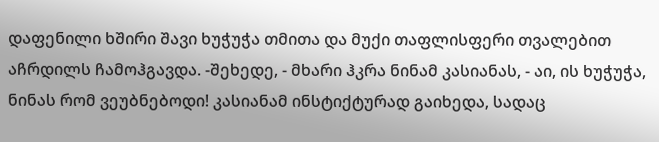დაფენილი ხშირი შავი ხუჭუჭა თმითა და მუქი თაფლისფერი თვალებით აჩრდილს ჩამოჰგავდა. -შეხედე, - მხარი ჰკრა ნინამ კასიანას, - აი, ის ხუჭუჭა, ნინას რომ ვეუბნებოდი! კასიანამ ინსტიქტურად გაიხედა, სადაც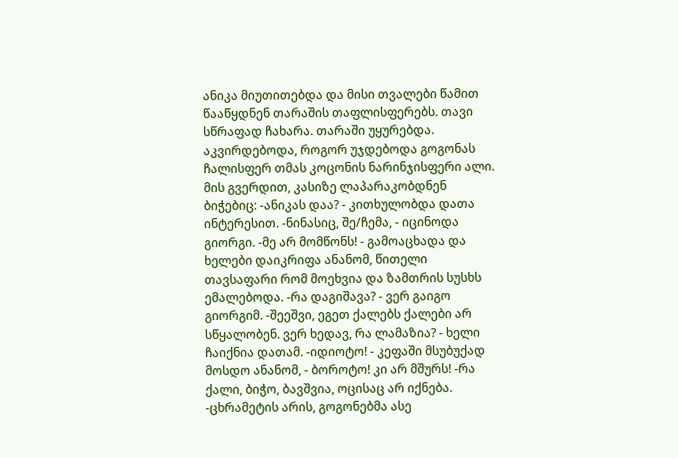ანიკა მიუთითებდა და მისი თვალები წამით წააწყდნენ თარაშის თაფლისფერებს. თავი სწრაფად ჩახარა. თარაში უყურებდა. აკვირდებოდა, როგორ უჯდებოდა გოგონას ჩალისფერ თმას კოცონის ნარინჯისფერი ალი. მის გვერდით, კასიზე ლაპარაკობდნენ ბიჭებიც: -ანიკას დაა? - კითხულობდა დათა ინტერესით. -ნინასიც, შე/ჩემა, - იცინოდა გიორგი. -მე არ მომწონს! - გამოაცხადა და ხელები დაიკრიფა ანანომ, წითელი თავსაფარი რომ მოეხვია და ზამთრის სუსხს ემალებოდა. -რა დაგიშავა? - ვერ გაიგო გიორგიმ. -შეეშვი, ეგეთ ქალებს ქალები არ სწყალობენ. ვერ ხედავ, რა ლამაზია? - ხელი ჩაიქნია დათამ. -იდიოტო! - კეფაში მსუბუქად მოსდო ანანომ, - ბოროტო! კი არ მშურს! -რა ქალი, ბიჭო, ბავშვია, ოცისაც არ იქნება. -ცხრამეტის არის, გოგონებმა ასე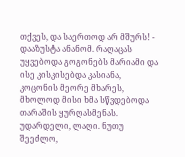თქვეს, და საერთოდ არ მშურს! - დააზუსტა ანანომ. რაღაცას უყვებოდა გოგონებს მარიამი და ისე კისკისებდა კასიანა, კოცონის მეორე მხარეს, მხოლოდ მისი ხმა სწვდებოდა თარაშის ყურღასმენას. უდარდელი, ლაღი. ნუთუ შეეძლო,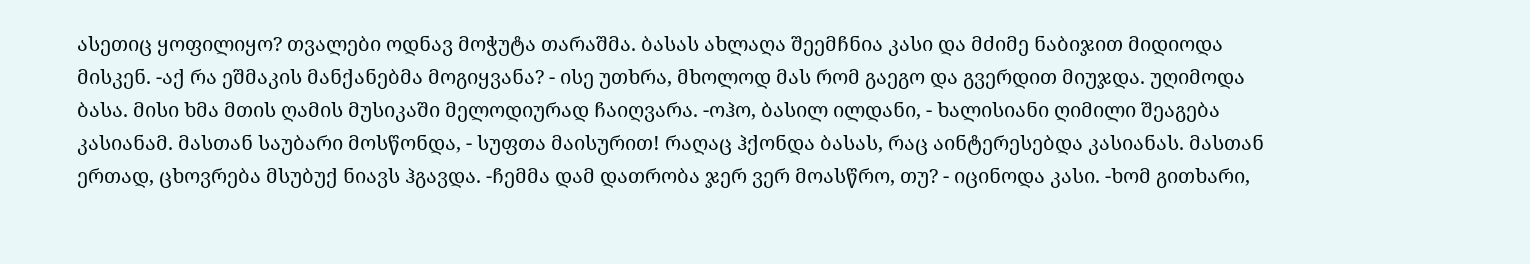ასეთიც ყოფილიყო? თვალები ოდნავ მოჭუტა თარაშმა. ბასას ახლაღა შეემჩნია კასი და მძიმე ნაბიჯით მიდიოდა მისკენ. -აქ რა ეშმაკის მანქანებმა მოგიყვანა? - ისე უთხრა, მხოლოდ მას რომ გაეგო და გვერდით მიუჯდა. უღიმოდა ბასა. მისი ხმა მთის ღამის მუსიკაში მელოდიურად ჩაიღვარა. -ოჰო, ბასილ ილდანი, - ხალისიანი ღიმილი შეაგება კასიანამ. მასთან საუბარი მოსწონდა, - სუფთა მაისურით! რაღაც ჰქონდა ბასას, რაც აინტერესებდა კასიანას. მასთან ერთად, ცხოვრება მსუბუქ ნიავს ჰგავდა. -ჩემმა დამ დათრობა ჯერ ვერ მოასწრო, თუ? - იცინოდა კასი. -ხომ გითხარი,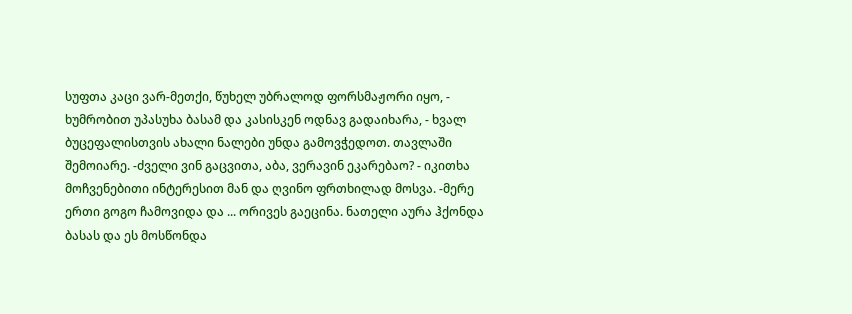სუფთა კაცი ვარ-მეთქი, წუხელ უბრალოდ ფორსმაჟორი იყო, - ხუმრობით უპასუხა ბასამ და კასისკენ ოდნავ გადაიხარა, - ხვალ ბუცეფალისთვის ახალი ნალები უნდა გამოვჭედოთ. თავლაში შემოიარე. -ძველი ვინ გაცვითა, აბა, ვერავინ ეკარებაო? - იკითხა მოჩვენებითი ინტერესით მან და ღვინო ფრთხილად მოსვა. -მერე ერთი გოგო ჩამოვიდა და ... ორივეს გაეცინა. ნათელი აურა ჰქონდა ბასას და ეს მოსწონდა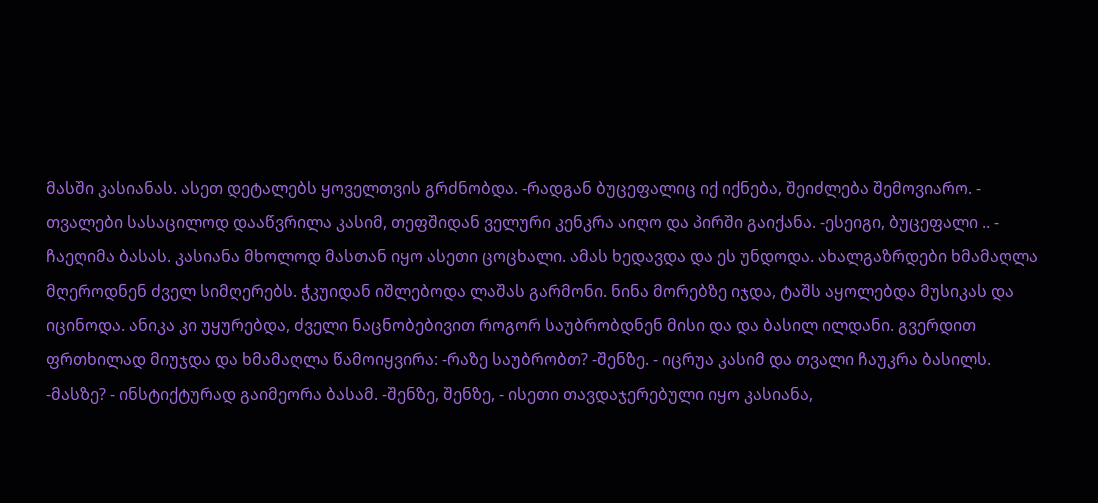მასში კასიანას. ასეთ დეტალებს ყოველთვის გრძნობდა. -რადგან ბუცეფალიც იქ იქნება, შეიძლება შემოვიარო. - თვალები სასაცილოდ დააწვრილა კასიმ, თეფშიდან ველური კენკრა აიღო და პირში გაიქანა. -ესეიგი, ბუცეფალი .. - ჩაეღიმა ბასას. კასიანა მხოლოდ მასთან იყო ასეთი ცოცხალი. ამას ხედავდა და ეს უნდოდა. ახალგაზრდები ხმამაღლა მღეროდნენ ძველ სიმღერებს. ჭკუიდან იშლებოდა ლაშას გარმონი. ნინა მორებზე იჯდა, ტაშს აყოლებდა მუსიკას და იცინოდა. ანიკა კი უყურებდა, ძველი ნაცნობებივით როგორ საუბრობდნენ მისი და და ბასილ ილდანი. გვერდით ფრთხილად მიუჯდა და ხმამაღლა წამოიყვირა: -რაზე საუბრობთ? -შენზე. - იცრუა კასიმ და თვალი ჩაუკრა ბასილს. -მასზე? - ინსტიქტურად გაიმეორა ბასამ. -შენზე, შენზე, - ისეთი თავდაჯერებული იყო კასიანა,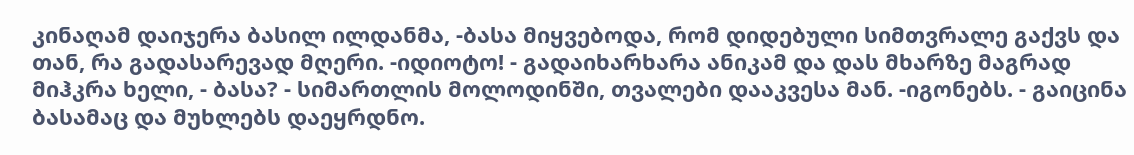კინაღამ დაიჯერა ბასილ ილდანმა, -ბასა მიყვებოდა, რომ დიდებული სიმთვრალე გაქვს და თან, რა გადასარევად მღერი. -იდიოტო! - გადაიხარხარა ანიკამ და დას მხარზე მაგრად მიჰკრა ხელი, - ბასა? - სიმართლის მოლოდინში, თვალები დააკვესა მან. -იგონებს. - გაიცინა ბასამაც და მუხლებს დაეყრდნო.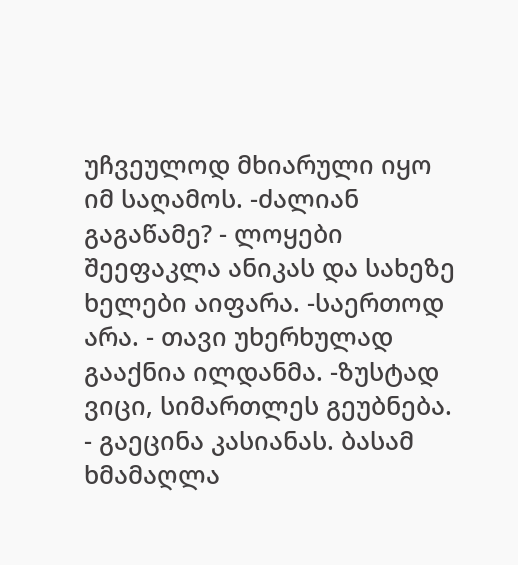უჩვეულოდ მხიარული იყო იმ საღამოს. -ძალიან გაგაწამე? - ლოყები შეეფაკლა ანიკას და სახეზე ხელები აიფარა. -საერთოდ არა. - თავი უხერხულად გააქნია ილდანმა. -ზუსტად ვიცი, სიმართლეს გეუბნება. - გაეცინა კასიანას. ბასამ ხმამაღლა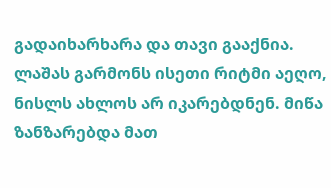გადაიხარხარა და თავი გააქნია. ლაშას გარმონს ისეთი რიტმი აეღო, ნისლს ახლოს არ იკარებდნენ. მიწა ზანზარებდა მათ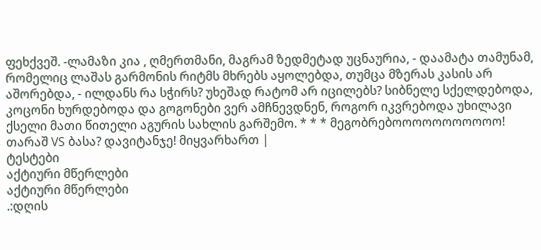ფეხქვეშ. -ლამაზი კია , ღმერთმანი, მაგრამ ზედმეტად უცნაურია, - დაამატა თამუნამ, რომელიც ლაშას გარმონის რიტმს მხრებს აყოლებდა, თუმცა მზერას კასის არ აშორებდა, - ილდანს რა სჭირს? უხეშად რატომ არ იცილებს? სიბნელე სქელდებოდა, კოცონი ხურდებოდა და გოგონები ვერ ამჩნევდნენ, როგორ იკვრებოდა უხილავი ქსელი მათი წითელი აგურის სახლის გარშემო. * * * მეგობრებოოოოოოოოოოო! თარაშ VS ბასა? დავიტანჯე! მიყვარხართ |
ტესტები
აქტიური მწერლები
აქტიური მწერლები
.:დღის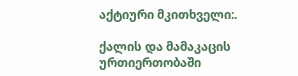აქტიური მკითხველი:.

ქალის და მამაკაცის ურთიერთობაში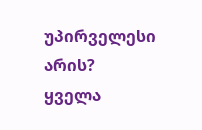უპირველესი არის?
ყველა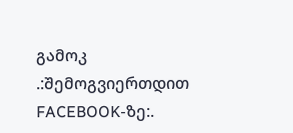გამოკ
.:შემოგვიერთდით FACEBOOK-ზე:.